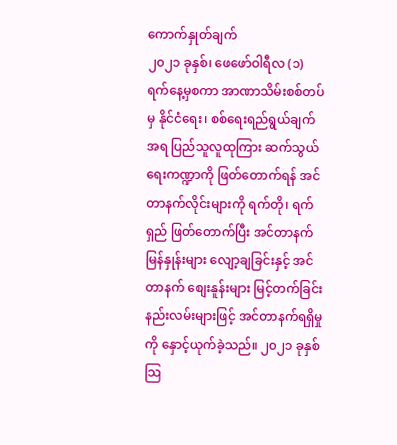ကောက်နှုတ်ချက်
၂၀၂၁ ခုနှစ်၊ ဖေဖော်ဝါရီလ (၁) ရက်နေ့မှစကာ အာဏာသိမ်းစစ်တပ်မှ နိုင်ငံရေး၊ စစ်ရေးရည်ရွယ်ချက်အရ ပြည်သူလူထုကြား ဆက်သွယ်ရေးကဏ္ဍာကို ဖြတ်တောက်ရန် အင်တာနက်လိုင်းများကို ရက်တို၊ ရက်ရှည် ဖြတ်တောက်ပြီး အင်တာနက်မြန်နှုန်းများ လျော့ချခြင်းနှင့် အင်တာနက် စျေးနူန်းများ မြင့်တက်ခြင်းနည်းလမ်းများဖြင့် အင်တာနက်ရရှိမှုကို နှောင့်ယုက်ခဲ့သည်။ ၂၀၂၁ ခုနှစ် သြ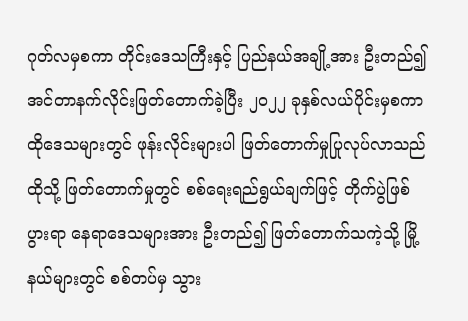ဂုတ်လမှစကာ တိုင်းဒေသကြီးနှင့် ပြည်နယ်အချို့အား ဦးတည်၍ အင်တာနက်လိုင်းဖြတ်တောက်ခဲ့ပြီး ၂၀၂၂ ခုနှစ်လယ်ပိုင်းမှစကာ ထိုဒေသများတွင် ဖုန်းလိုင်းများပါ ဖြတ်တောက်မှုပြုလုပ်လာသည် ထိုသို့ ဖြတ်တောက်မှုတွင် စစ်ရေးရည်ရွယ်ချက်ဖြင့် တိုက်ပွဲဖြစ်ပွားရာ နေရာဒေသများအား ဦးတည်၍ ဖြတ်တောက်သကဲ့သို့ မြို့နယ်များတွင် စစ်တပ်မှ သွား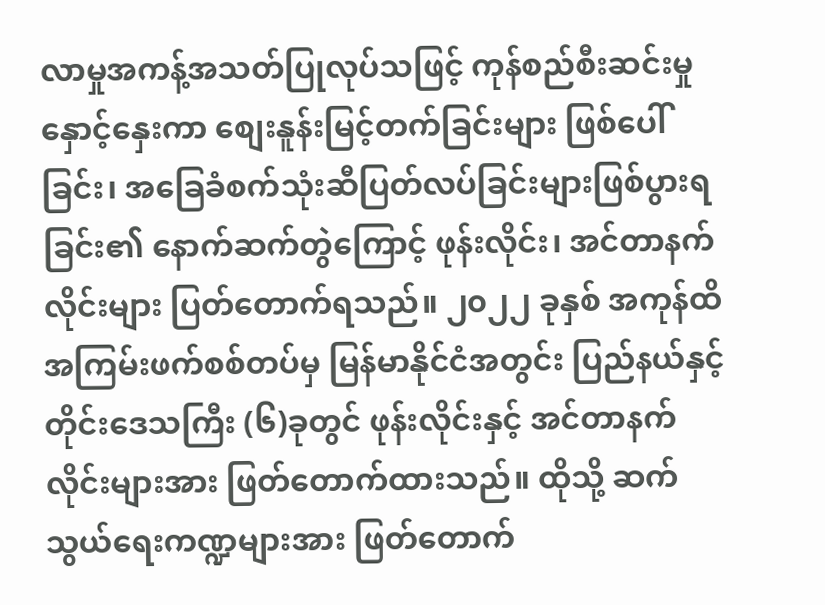လာမှုအကန့်အသတ်ပြုလုပ်သဖြင့် ကုန်စည်စီးဆင်းမှုနှောင့်နှေးကာ စျေးနူန်းမြင့်တက်ခြင်းများ ဖြစ်ပေါ်ခြင်း၊ အခြေခံစက်သုံးဆီပြတ်လပ်ခြင်းများဖြစ်ပွားရခြင်း၏ နောက်ဆက်တွဲကြောင့် ဖုန်းလိုင်း၊ အင်တာနက်လိုင်းများ ပြတ်တောက်ရသည်။ ၂၀၂၂ ခုနှစ် အကုန်ထိ အကြမ်းဖက်စစ်တပ်မှ မြန်မာနိုင်ငံအတွင်း ပြည်နယ်နှင့်တိုင်းဒေသကြီး (၆)ခုတွင် ဖုန်းလိုင်းနှင့် အင်တာနက်လိုင်းများအား ဖြတ်တောက်ထားသည်။ ထိုသို့ ဆက်သွယ်ရေးကဏ္ဍများအား ဖြတ်တောက်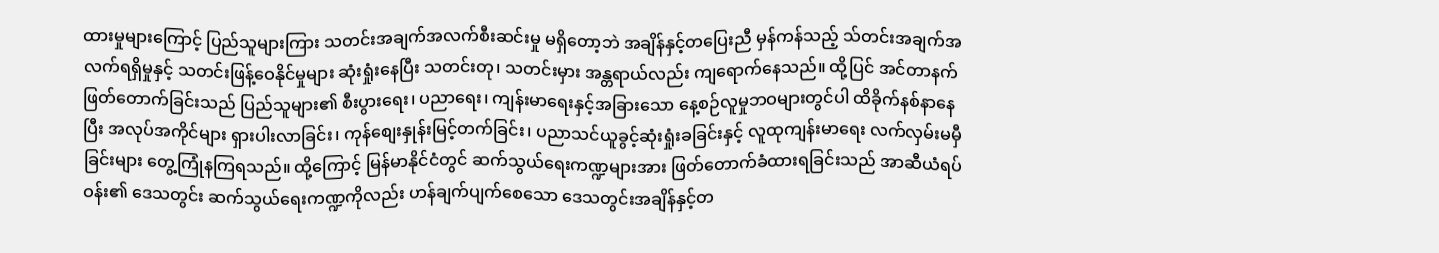ထားမှုများကြောင့် ပြည်သူများကြား သတင်းအချက်အလက်စီးဆင်းမှု မရှိတော့ဘဲ အချိန်နှင့်တပြေးညီ မှန်ကန်သည့် သ်တင်းအချက်အလက်ရရှိမှုနှင့် သတင်းဖြန့်ဝေနိုင်မှုများ ဆုံးရှုံးနေပြီး သတင်းတု၊ သတင်းမှား အန္တရာယ်လည်း ကျရောက်နေသည်။ ထို့ပြင် အင်တာနက်ဖြတ်တောက်ခြင်းသည် ပြည်သူများ၏ စီးပွားရေး၊ ပညာရေး၊ ကျန်းမာရေးနှင့်အခြားသော နေ့စဉ်လူမှုဘဝများတွင်ပါ ထိခိုက်နစ်နာနေပြီး အလုပ်အကိုင်များ ရှားပါးလာခြင်း၊ ကုန်စျေးနှုန်းမြင့်တက်ခြင်း၊ ပညာသင်ယူခွင့်ဆုံးရှုံးခခြင်းနှင့် လူထုကျန်းမာရေး လက်လှမ်းမမှီခြင်းများ တွေ့ကြုံနကြရသည်။ ထို့ကြောင့် မြန်မာနိုင်ငံတွင် ဆက်သွယ်ရေးကဏ္ဍများအား ဖြတ်တောက်ခံထားရခြင်းသည် အာဆီယံရပ်ဝန်း၏ ဒေသတွင်း ဆက်သွယ်ရေးကဏ္ဍကိုလည်း ဟန်ချက်ပျက်စေသော ဒေသတွင်းအချိန်နှင့်တ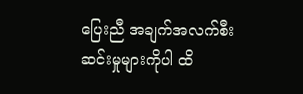ပြေးညီ အချက်အလက်စီးဆင်းမှုများကိုပါ ထိ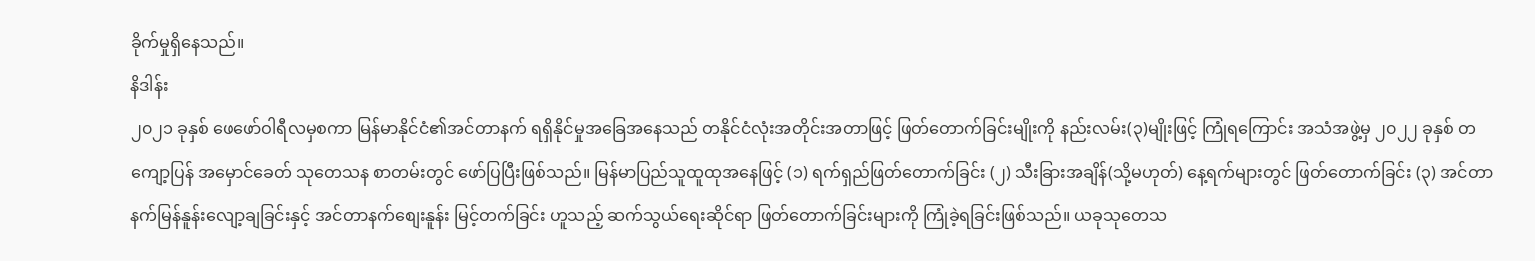ခိုက်မှုရှိနေသည်။
နိဒါန်း
၂၀၂၁ ခုနှစ် ဖေဖော်ဝါရီလမှစကာ မြန်မာနိုင်ငံ၏အင်တာနက် ရရှိနိုင်မှုအခြေအနေသည် တနိုင်ငံလုံးအတိုင်းအတာဖြင့် ဖြတ်တောက်ခြင်းမျိုးကို နည်းလမ်း(၃)မျိုးဖြင့် ကြုံရကြောင်း အသံအဖွဲ့မှ ၂၀၂၂ ခုနှစ် တကျော့ပြန် အမှောင်ခေတ် သုတေသန စာတမ်းတွင် ဖော်ပြပြီးဖြစ်သည်။ မြန်မာပြည်သူထူထုအနေဖြင့် (၁) ရက်ရှည်ဖြတ်တောက်ခြင်း (၂) သီးခြားအချိန်(သို့မဟုတ်) နေ့ရက်များတွင် ဖြတ်တောက်ခြင်း (၃) အင်တာနက်မြန်နူန်းလျော့ချခြင်းနှင့် အင်တာနက်စျေးနူန်း မြင့်တက်ခြင်း ဟူသည့် ဆက်သွယ်ရေးဆိုင်ရာ ဖြတ်တောက်ခြင်းများကို ကြုံခဲ့ရခြင်းဖြစ်သည်။ ယခုသုတေသ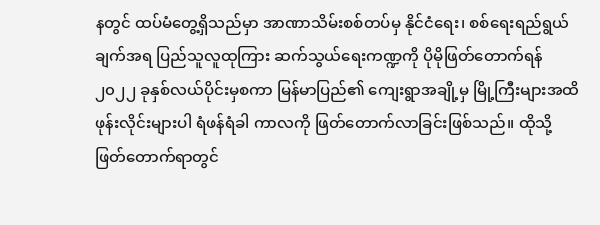နတွင် ထပ်မံတွေ့ရှိသည်မှာ အာဏာသိမ်းစစ်တပ်မှ နိုင်ငံရေး၊ စစ်ရေးရည်ရွယ်ချက်အရ ပြည်သူလူထုကြား ဆက်သွယ်ရေးကဏ္ဍကို ပိုမိုဖြတ်တောက်ရန် ၂၀၂၂ ခုနှစ်လယ်ပိုင်းမှစကာ မြန်မာပြည်၏ ကျေးရွာအချို့မှ မြို့ကြီးများအထိ ဖုန်းလိုင်းများပါ ရံဖန်ရံခါ ကာလကို ဖြတ်တောက်လာခြင်းဖြစ်သည်။ ထိုသို့ဖြတ်တောက်ရာတွင်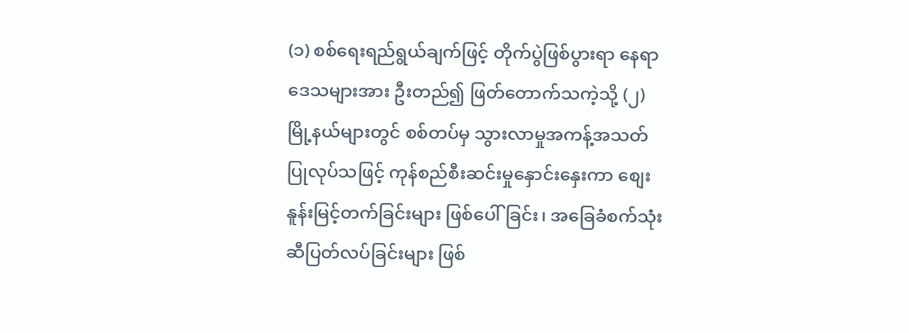(၁) စစ်ရေးရည်ရွယ်ချက်ဖြင့် တိုက်ပွဲဖြစ်ပွားရာ နေရာဒေသများအား ဦးတည်၍ ဖြတ်တောက်သကဲ့သို့ (၂) မြို့နယ်များတွင် စစ်တပ်မှ သွားလာမှုအကန့်အသတ်ပြုလုပ်သဖြင့် ကုန်စည်စီးဆင်းမှုနှောင်းနှေးကာ စျေးနူန်းမြင့်တက်ခြင်းများ ဖြစ်ပေါ်ခြင်း၊ အခြေခံစက်သုံးဆီပြတ်လပ်ခြင်းများ ဖြစ်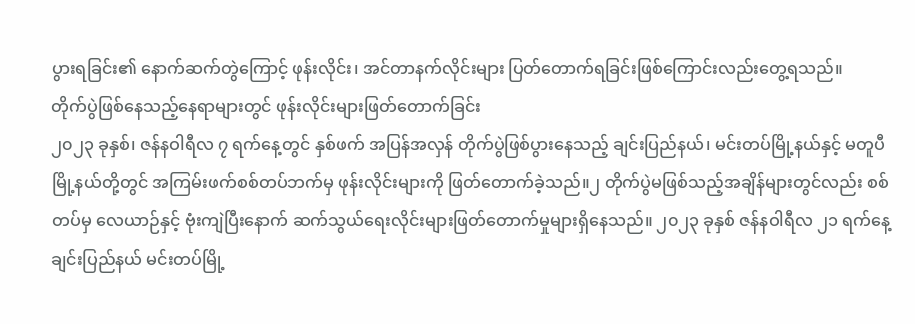ပွားရခြင်း၏ နောက်ဆက်တွဲကြောင့် ဖုန်းလိုင်း၊ အင်တာနက်လိုင်းများ ပြတ်တောက်ရခြင်းဖြစ်ကြောင်းလည်းတွေ့ရသည်။
တိုက်ပွဲဖြစ်နေသည့်နေရာများတွင် ဖုန်းလိုင်းများဖြတ်တောက်ခြင်း
၂၀၂၃ ခုနှစ်၊ ဇန်နဝါရီလ ၇ ရက်နေ့တွင် နှစ်ဖက် အပြန်အလှန် တိုက်ပွဲဖြစ်ပွားနေသည့် ချင်းပြည်နယ်၊ မင်းတပ်မြို့နယ်နှင့် မတူပီမြို့နယ်တို့တွင် အကြမ်းဖက်စစ်တပ်ဘက်မှ ဖုန်းလိုင်းများကို ဖြတ်တောက်ခဲ့သည်။၂ တိုက်ပွဲမဖြစ်သည့်အချိန်များတွင်လည်း စစ်တပ်မှ လေယာဉ်နှင့် ဗုံးကျဲပြီးနောက် ဆက်သွယ်ရေးလိုင်းများဖြတ်တောက်မှုများရှိနေသည်။ ၂၀၂၃ ခုနှစ် ဇန်နဝါရီလ ၂၁ ရက်နေ့ ချင်းပြည်နယ် မင်းတပ်မြို့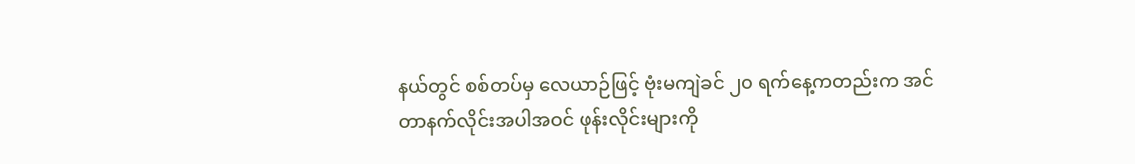နယ်တွင် စစ်တပ်မှ လေယာဉ်ဖြင့် ဗုံးမကျဲခင် ၂၀ ရက်နေ့ကတည်းက အင်တာနက်လိုင်းအပါအဝင် ဖုန်းလိုင်းများကို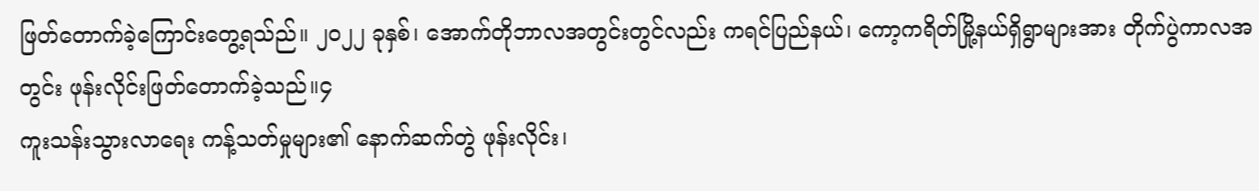ဖြတ်တောက်ခဲ့ကြောင်းတွေ့ရသ်ည်။ ၂၀၂၂ ခုနှစ်၊ အောက်တိုဘာလအတွင်းတွင်လည်း ကရင်ပြည်နယ်၊ ကော့ကရိတ်မြို့နယ်ရှိရွာများအား တိုက်ပွဲကာလအတွင်း ဖုန်းလိုင်းဖြတ်တောက်ခဲ့သည်။၄
ကူးသန်းသွားလာရေး ကန့်သတ်မှုများ၏ နောက်ဆက်တွဲ ဖုန်းလိုင်း၊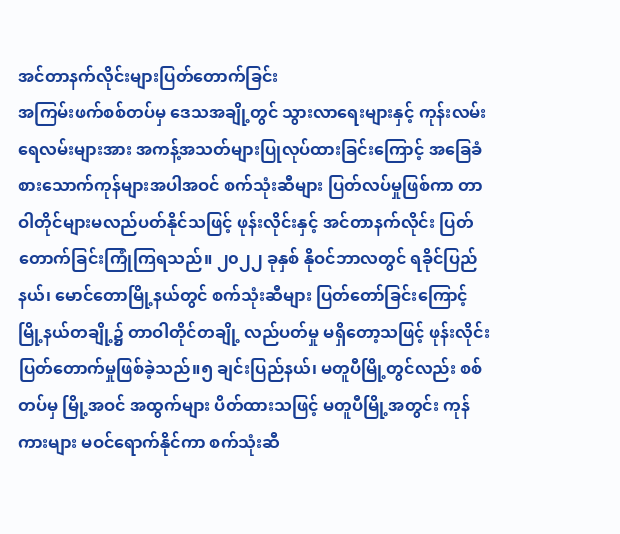အင်တာနက်လိုင်းများပြတ်တောက်ခြင်း
အကြမ်းဖက်စစ်တပ်မှ ဒေသအချို့တွင် သွားလာရေးများနှင့် ကုန်းလမ်းရေလမ်းများအား အကန့်အသတ်များပြုလုပ်ထားခြင်းကြောင့် အခြေခံစားသောက်ကုန်များအပါအဝင် စက်သုံးဆီများ ပြတ်လပ်မှုဖြစ်ကာ တာဝါတိုင်များမလည်ပတ်နိုင်သဖြင့် ဖုန်းလိုင်းနှင့် အင်တာနက်လိုင်း ပြတ်တောက်ခြင်းကြုံကြရသည်။ ၂၀၂၂ ခုနှစ် နိုဝင်ဘာလတွင် ရခိုင်ပြည်နယ်၊ မောင်တောမြို့နယ်တွင် စက်သုံးဆီများ ပြတ်တော်ခြင်းကြောင့် မြို့နယ်တချို့၌ တာဝါတိုင်တချို့ လည်ပတ်မှု မရှိတော့သဖြင့် ဖုန်းလိုင်းပြတ်တောက်မှုဖြစ်ခဲ့သည်။၅ ချင်းပြည်နယ်၊ မတူပီမြို့တွင်လည်း စစ်တပ်မှ မြို့အဝင် အထွက်များ ပိတ်ထားသဖြင့် မတူပီမြို့အတွင်း ကုန်ကားများ မဝင်ရောက်နိုင်ကာ စက်သုံးဆီ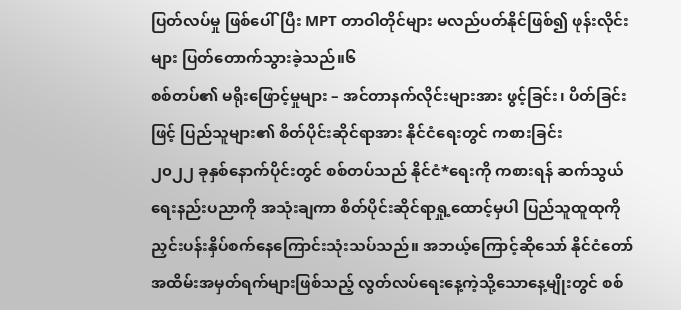ပြတ်လပ်မှု ဖြစ်ပေါ်ပြီး MPT တာဝါတိုင်များ မလည်ပတ်နိုင်ဖြစ်၍ ဖုန်းလိုင်းများ ပြတ်တောက်သွားခဲ့သည်။၆
စစ်တပ်၏ မရိုးဖြောင့်မှုများ – အင်တာနက်လိုင်းများအား ဖွင့်ခြင်း၊ ပိတ်ခြင်းဖြင့် ပြည်သူများ၏ စိတ်ပိုင်းဆိုင်ရာအား နိုင်ငံရေးတွင် ကစားခြင်း
၂၀၂၂ ခုနှစ်နောက်ပိုင်းတွင် စစ်တပ်သည် နိုင်ငံ*ရေးကို ကစားရန် ဆက်သွယ်ရေးနည်းပညာကို အသုံးချကာ စိတ်ပိုင်းဆိုင်ရာရှု့ထောင့်မှပါ ပြည်သူထူထုကို ညှင်းပန်းနှိပ်စက်နေကြောင်းသုံးသပ်သည်။ အဘယ့်ကြောင့်ဆိုသော် နိုင်ငံတော်အထိမ်းအမှတ်ရက်များဖြစ်သည့် လွတ်လပ်ရေးနေ့ကဲ့သို့သောနေ့မျိုးတွင် စစ်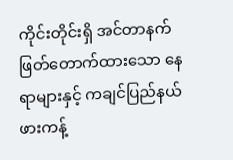ကိုင်းတိုင်းရှိ အင်တာနက်ဖြတ်တောက်ထားသော နေရာများနှင့် ကချင်ပြည်နယ် ဖားကန့်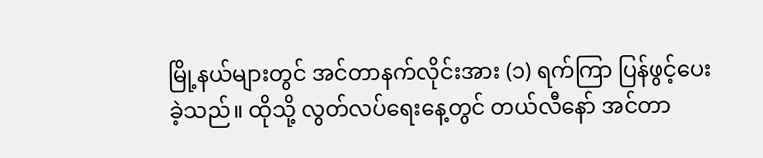မြို့နယ်များတွင် အင်တာနက်လိုင်းအား (၁) ရက်ကြာ ပြန်ဖွင့်ပေးခဲ့သည်။ ထိုသို့ လွတ်လပ်ရေးနေ့တွင် တယ်လီနော် အင်တာ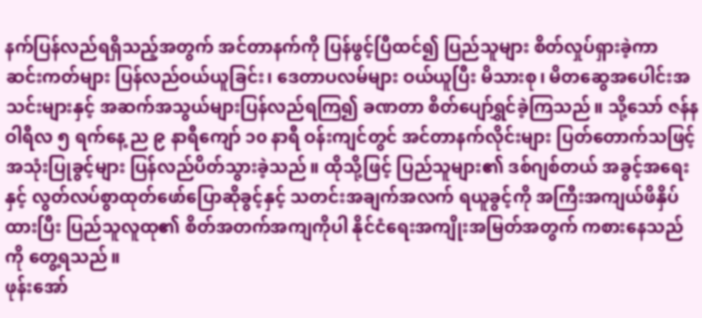နက်ပြန်လည်ရရှိသည့်အတွက် အင်တာနက်ကို ပြန်ဖွင့်ပြီထင်၍ ပြည်သူများ စိတ်လှုပ်ရှားခဲ့ကာ ဆင်းကတ်များ ပြန်လည်ဝယ်ယူခြင်း၊ ဒေတာပလမ်များ ဝယ်ယူပြီး မိသားစု၊ မိတဆွေအပေါင်းအသင်းများနှင့် အဆက်အသွယ်များပြန်လည်ရကြ၍ ခဏတာ စိတ်ပျော်ရွှင်ခဲ့ကြသည်။ သို့သော် ဇန်နဝါရီလ ၅ ရက်နေ့ ည ၉ နာရီကျော် ၁၀ နာရီ ဝန်းကျင်တွင် အင်တာနက်လိုင်းများ ပြတ်တောက်သဖြင့် အသုံးပြုခွင့်များ ပြန်လည်ပိတ်သွားခဲ့သည်။ ထိုသို့ဖြင့် ပြည်သူများ၏ ဒစ်ဂျစ်တယ် အခွင့်အရေးနှင့် လွတ်လပ်စွာထုတ်ဖော်ပြောဆိုခွင့်နှင့် သတင်းအချက်အလက် ရယူခွင့်ကို အကြီးအကျယ်ဖိနှိပ်ထားပြီး ပြည်သူလူထု၏ စိတ်အတက်အကျကိုပါ နိုင်ငံရေးအကျိုးအမြတ်အတွက် ကစားနေသည်ကို တွေ့ရသည်။
ဖုန်းအော်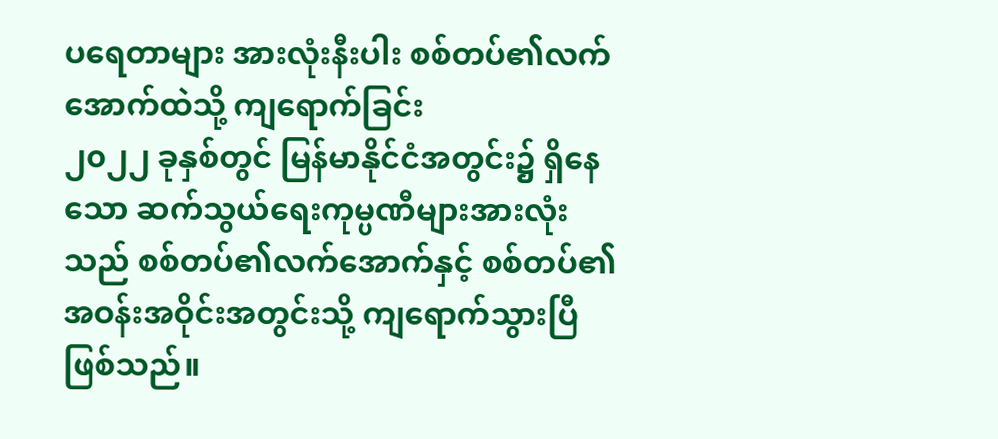ပရေတာများ အားလုံးနီးပါး စစ်တပ်၏လက်အောက်ထဲသို့ ကျရောက်ခြင်း
၂၀၂၂ ခုနှစ်တွင် မြန်မာနိုင်ငံအတွင်း၌ ရှိနေသော ဆက်သွယ်ရေးကုမ္ပဏီများအားလုံးသည် စစ်တပ်၏လက်အောက်နှင့် စစ်တပ်၏ အဝန်းအဝိုင်းအတွင်းသို့ ကျရောက်သွားပြီဖြစ်သည်။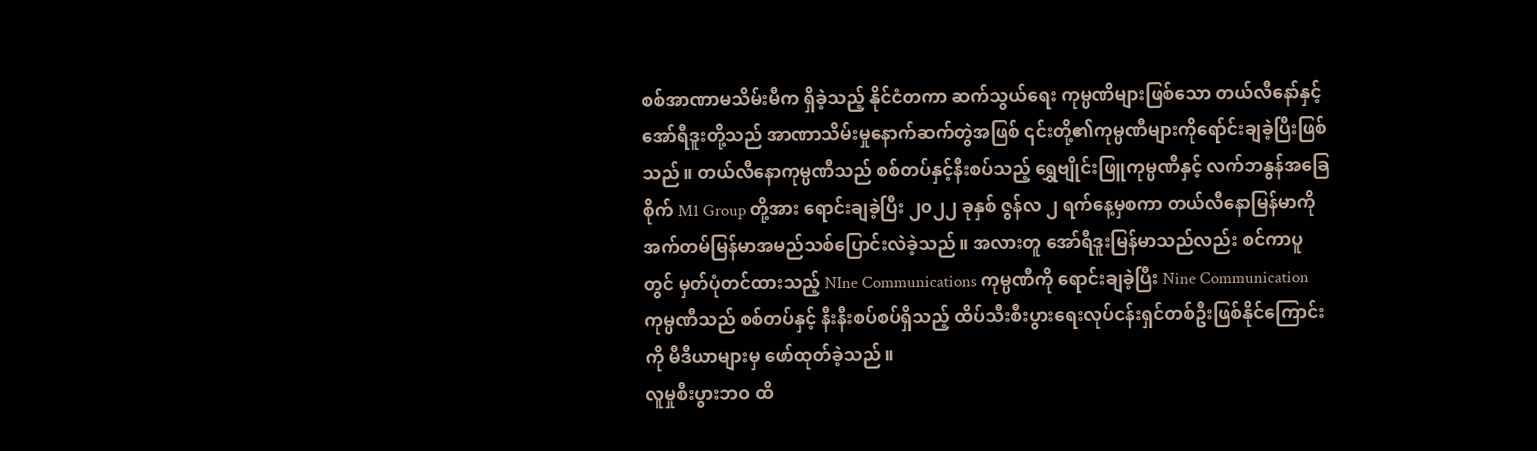စစ်အာဏာမသိမ်းမီက ရှိခဲ့သည့် နိုင်ငံတကာ ဆက်သွယ်ရေး ကုမ္ပဏိများဖြစ်သော တယ်လီနော်နှင့် အော်ရီဒူးတို့သည် အာဏာသိမ်းမှုနောက်ဆက်တွဲအဖြစ် ၎င်းတို့၏ကုမ္ပဏီများကိုရော်င်းချခဲ့ပြီးဖြစ်သည်။ တယ်လီနောကုမ္ပဏီသည် စစ်တပ်နှင့်နီးစပ်သည့် ရွှေဗျိုင်းဖြူကုမ္ပဏီနှင့် လက်ဘနွန်အခြေစိုက် M1 Group တို့အား ရောင်းချခဲ့ပြီး ၂၀၂၂ ခုနှစ် ဇွန်လ ၂ ရက်နေ့မှစကာ တယ်လီနောမြန်မာကို အက်တမ်မြန်မာအမည်သစ်ပြောင်းလဲခဲ့သည်။ အလားတူ အော်ရီဒူးမြန်မာသည်လည်း စင်ကာပူတွင် မှတ်ပုံတင်ထားသည့် NIne Communications ကုမ္ပဏီကို ရောင်းချခဲ့ပြီး Nine Communication ကုမ္ပဏီသည် စစ်တပ်နှင့် နီးနီးစပ်စပ်ရှိသည့် ထိပ်သီးစီးပွားရေးလုပ်ငန်းရှင်တစ်ဦးဖြစ်နိုင်ကြောင်းကို မီဒီယာများမှ ဖော်ထုတ်ခဲ့သည်။
လူမှုစီးပွားဘဝ ထိ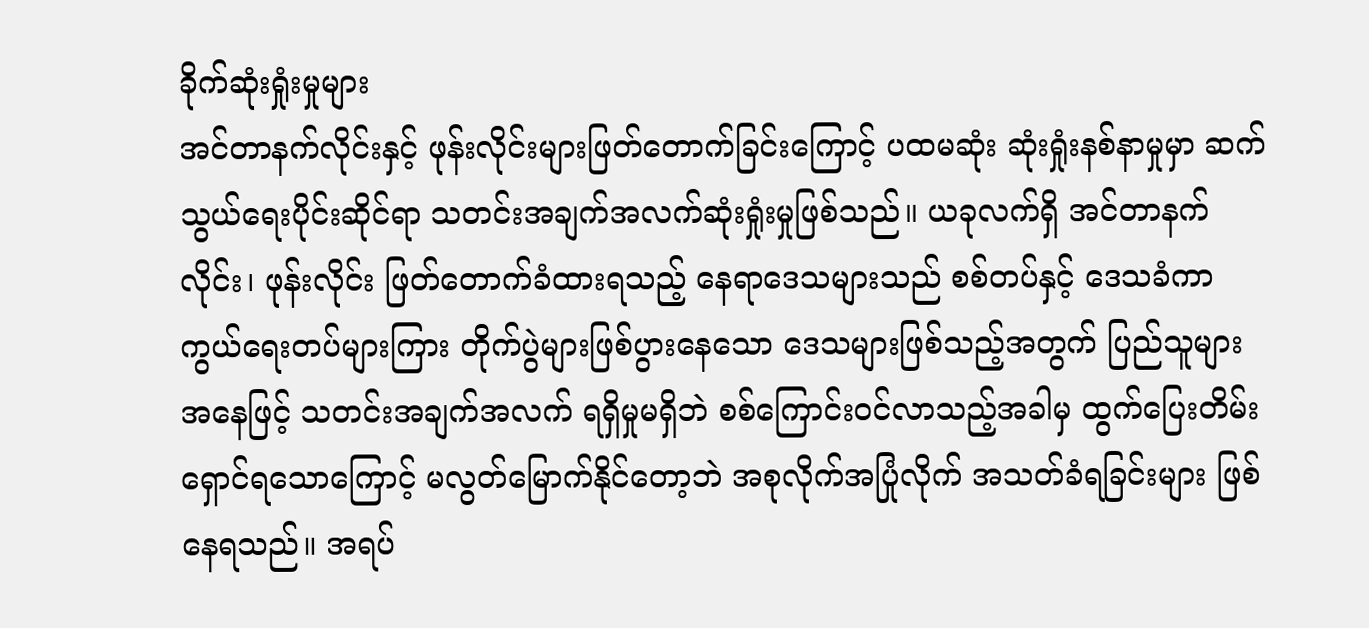ခိုက်ဆုံးရှုံးမှုများ
အင်တာနက်လိုင်းနှင့် ဖုန်းလိုင်းများဖြတ်တောက်ခြင်းကြောင့် ပထမဆုံး ဆုံးရှုံးနစ်နာမှုမှာ ဆက်သွယ်ရေးပိုင်းဆိုင်ရာ သတင်းအချက်အလက်ဆုံးရှုံးမှုဖြစ်သည်။ ယခုလက်ရှိ အင်တာနက်လိုင်း၊ ဖုန်းလိုင်း ဖြတ်တောက်ခံထားရသည့် နေရာဒေသများသည် စစ်တပ်နှင့် ဒေသခံကာကွယ်ရေးတပ်များကြား တိုက်ပွဲများဖြစ်ပွားနေသော ဒေသများဖြစ်သည့်အတွက် ပြည်သူများအနေဖြင့် သတင်းအချက်အလက် ရရှိမှုမရှိဘဲ စစ်ကြောင်းဝင်လာသည့်အခါမှ ထွက်ပြေးတိမ်းရှောင်ရသောကြောင့် မလွတ်မြောက်နိုင်တော့ဘဲ အစုလိုက်အပြုံလိုက် အသတ်ခံရခြင်းများ ဖြစ်နေရသည်။ အရပ်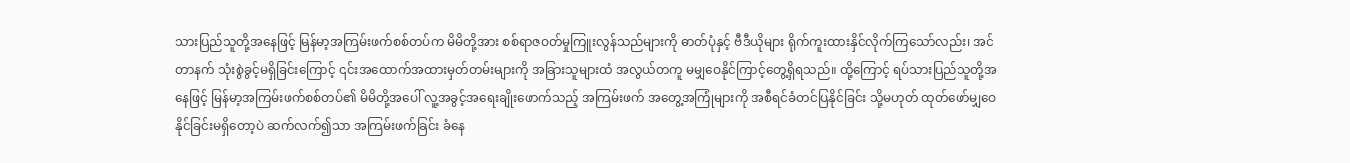သားပြည်သူတို့အနေဖြင့် မြန်မာ့အကြမ်းဖက်စစ်တပ်က မိမိတို့အား စစ်ရာဇဝတ်မှုကြူးလွန်သည်များကို ဓာတ်ပုံနှင့် ဗီဒီယိုများ ရိုက်ကူးထားနှိင်လိုက်ကြသော်လည်း၊ အင်တာနက် သုံးစွဲခွင့်မရှိခြင်းကြောင့် ၎င်းအထောက်အထားမှတ်တမ်းများကို အခြားသူများထံ အလွယ်တကူ မမျှဝေနိုင်ကြာင့်တွေ့ရှိရသည်။ ထို့ကြောင့် ရပ်သားပြည်သူတို့အနေဖြင့် မြန်မာ့အကြမ်းဖက်စစ်တပ်၏ မိမိတို့အပေါ် လူ့အခွင့်အရေးချိုးဖောက်သည့် အကြမ်းဖက် အတွေ့အကြုံများကို အစီရင်ခံတင်ပြနိုင်ခြင်း သို့မဟုတ် ထုတ်ဖော်မျှဝေနိုင်ခြင်းမရှိတော့ပဲ ဆက်လက်၍သာ အကြမ်းဖက်ခြင်း ခံနေ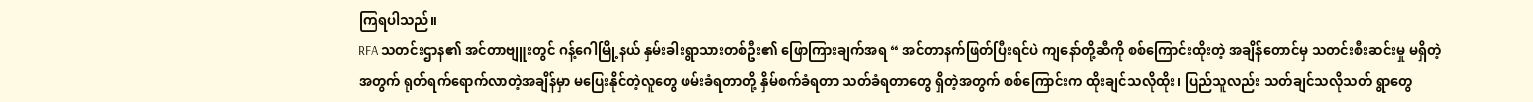ကြရပါသည်။
RFA သတင်းဌာန၏ အင်တာဗျူးတွင် ဂန့်ဂေါမြို့နယ် နှမ်းခါးရွာသားတစ်ဦး၏ ဖြောကြားချက်အရ “ အင်တာနက်ဖြတ်ပြီးရင်ပဲ ကျနော်တို့ဆီကို စစ်ကြောင်းထိုးတဲ့ အချိန်တောင်မှ သတင်းစီးဆင်းမှု မရှိတဲ့အတွက် ရုတ်ရက်ရောက်လာတဲ့အချိန်မှာ မပြေးနိုင်တဲ့လူတွေ ဖမ်းခံရတာတို့ နှိမ်စက်ခံရတာ သတ်ခံရတာတွေ ရှိတဲ့အတွက် စစ်ကြောင်းက ထိုးချင်သလိုထိုး၊ ပြည်သူလည်း သတ်ချင်သလိုသတ် ရွာတွေ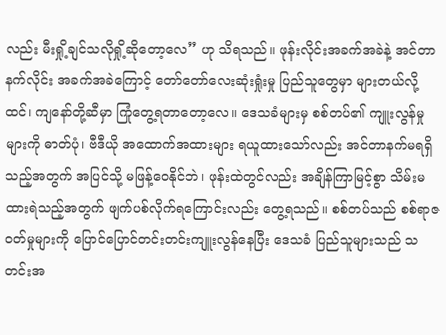လည်း မီးရှို့ချင်သလိုရှို့ဆိုတော့လေ” ဟု သိရသည်။ ဖုန်းလိုင်းအခက်အခဲနဲ့ အင်တာနက်လိုင်း အခက်အခဲကြောင့် တော်တော်လေးဆုံးရှုံးမှု ပြည်သူတွေမှာ များတယ်လို့ထင်၊ ကျနော်တို့ဆီမှာ ကြုံတွေ့ရတာတော့လေ။ ဒေသခံများမှ စစ်တပ်၏ ကျူးလွန်မှုများကို ဓာတ်ပုံ၊ ဗီဒီယို အထောက်အထားများ ရယူထားသော်လည်း အင်တာနက်မရရှိသည့်အတွက် အပြင်သို့ မဖြန့်ဝေနိုင်ဘဲ၊ ဖုန်းထဲတွင်လည်း အချိန်ကြာမြင့်စွာ သိမ်းမထားရဲသည့်အတွက် ဖျက်ပစ်လိုက်ရကြောင်းလည်း တွေ့ရသည်။ စစ်တပ်သည် စစ်ရာဇဝတ်မှုများကို ပြောင်ပြောင်တင်းတင်းကျူးလွန်နေပြီး ဒေသခံ ပြည်သူများသည် သတင်းအ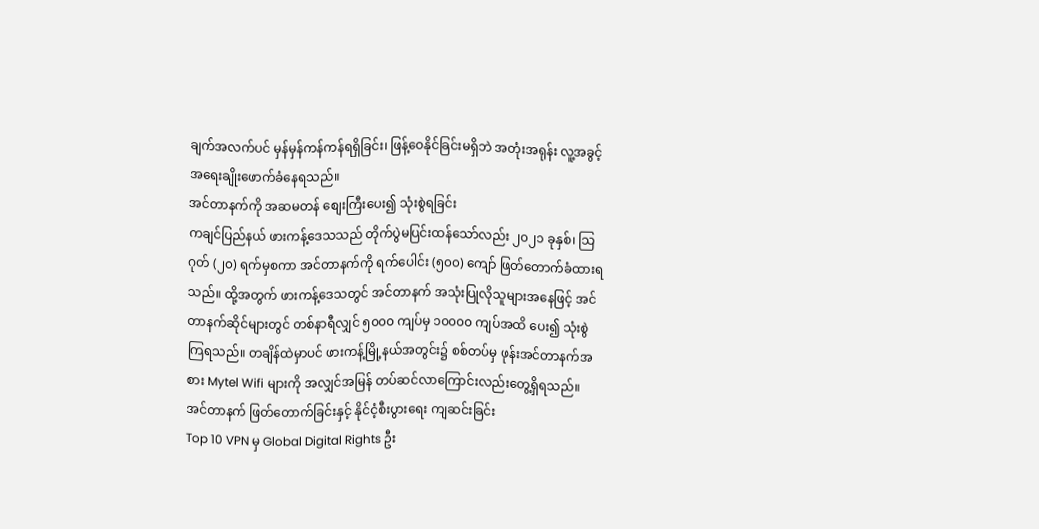ချက်အလက်ပင် မှန်မှန်ကန်ကန်ရရှိခြင်း၊ ဖြန့်ဝေနိုင်ခြင်းမရှိဘဲ အတုံးအရုန်း လူ့အခွင့်အရေးချိုးဖောက်ခံနေရသည်။
အင်တာနက်ကို အဆမတန် စျေးကြီးပေး၍ သုံးစွဲရခြင်း
ကချင်ပြည်နယ် ဖားကန့်ဒေသသည် တိုက်ပွဲမပြင်းထန်သော်လည်း ၂၀၂၁ ခုနှစ်၊ သြဂုတ် (၂၀) ရက်မှစကာ အင်တာနက်ကို ရက်ပေါင်း (၅၀၀) ကျော် ဖြတ်တောက်ခံထားရသည်။ ထို့အတွက် ဖားကန့်ဒေသတွင် အင်တာနက် အသုံးပြုလိုသူများအနေဖြင့် အင်တာနက်ဆိုင်များတွင် တစ်နာရီလျှင် ၅၀၀၀ ကျပ်မှ ၁၀၀၀၀ ကျပ်အထိ ပေး၍ သုံးစွဲကြရသည်။ တချိန်ထဲမှာပင် ဖားကန့်မြို့နယ်အတွင်း၌ စစ်တပ်မှ ဖုန်းအင်တာနက်အစား Mytel Wifi များကို အလျှင်အမြန် တပ်ဆင်လာကြောင်းလည်းတွေ့ရှိရသည်။
အင်တာနက် ဖြတ်တောက်ခြင်းနှင့် နိုင်ငံ့စီးပွားရေး ကျဆင်းခြင်း
Top 10 VPN မှ Global Digital Rights ဦး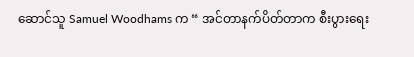ဆောင်သူ Samuel Woodhams က “ အင်တာနက်ပိတ်တာက စီးပွားရေး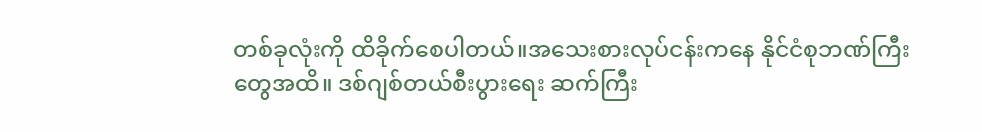တစ်ခုလုံးကို ထိခိုက်စေပါတယ်။အသေးစားလုပ်ငန်းကနေ နိုင်ငံစုဘဏ်ကြီးတွေအထိ။ ဒစ်ဂျစ်တယ်စီးပွားရေး ဆက်ကြီး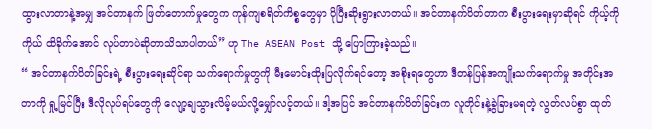ထွားလာတာနဲ့အမျှ အင်တာနက် ဖြတ်တောက်မှုတွေက ကုန်ကျစရိတ်ကိစ္စတွေမှာ ပိုပြီးဆိုးရွားလာတယ်။ အင်တာနက်ပိတ်တာက စီးပွားရေးမှာဆိုရင် ကိုယ့်ကိုကိုယ် ထိခိုက်အောင် လုပ်တာပဲဆိုတာသိသာပါတယ်” ဟု The ASEAN Post သို့ ပြောကြားခဲ့သည်။
“ အင်တာနက်ပိတ်ခြင်းရဲ့ စီးပွားရေးဆိုင်ရာ သက်ရောက်မှုတွကို မီးမောင်းထိုးပြလိုက်ရင်တော့ အစိုးရတွေဟာ ဒီတန်ပြန်အကျိုးသက်ရောက်မှု အတိုင်းအတာကို ရှု့မြင်ပြီး ဒီလိုလုပ်ရပ်တွေကို လျော့ချသွားလိမ့်မယ်လို့မျှော်လင့်တယ်။ ဒါ့အပြင် အင်တာနက်ပိတ်ခြင်းက လူတိုင်းနဲ့ခွဲခြားမရတဲ့ လွတ်လပ်စွာ ထုတ်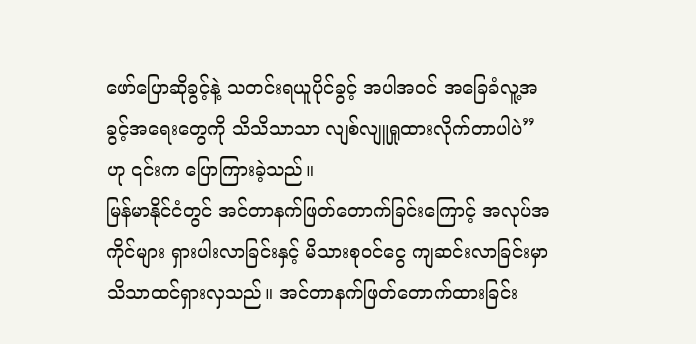ဖော်ပြောဆိုခွင့်နဲ့ သတင်းရယူပိုင်ခွင့် အပါအဝင် အခြေခံလူ့အခွင့်အရေးတွေကို သိသိသာသာ လျစ်လျူရှုထားလိုက်တာပါပဲ” ဟု ၎င်းက ပြောကြားခဲ့သည်။
မြန်မာနိုင်ငံတွင် အင်တာနက်ဖြတ်တောက်ခြင်းကြောင့် အလုပ်အကိုင်များ ရှားပါးလာခြင်းနှင့် မိသားစုဝင်ငွေ ကျဆင်းလာခြင်းမှာ သိသာထင်ရှားလှသည်။ အင်တာနက်ဖြတ်တောက်ထားခြင်း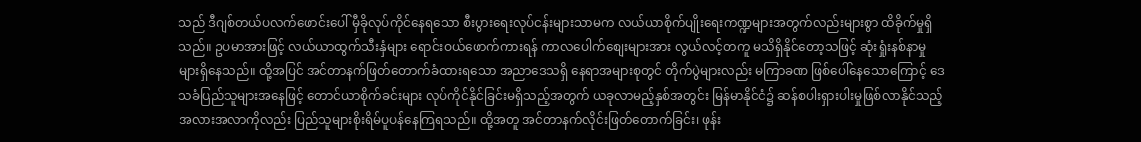သည် ဒီဂျစ်တယ်ပလက်ဖောင်းပေါ် မှီခိုလုပ်ကိုင်နေရသော စီးပွားရေးလုပ်ငန်းများသာမက လယ်ယာစိုက်ပျိုးရေးကဏ္ဍများအတွက်လည်းများစွာ ထိခိုက်မှုရှိသည်။ ဥပမာအားဖြင့် လယ်ယာထွက်သီးနှံများ ရောင်းဝယ်ဖောက်ကားရန် ကာလပေါက်စျေးများအား လွယ်လင့်တကူ မသိရှိနိုင်တော့သဖြင့် ဆုံးရှုံးနစ်နာမှုများရှိနေသည်။ ထို့အပြင် အင်တာနက်ဖြတ်တောက်ခံထားရသော အညာဒေသရှိ နေရာအများစုတွင် တိုက်ပွဲများလည်း မကြာခဏ ဖြစ်ပေါ်နေသောကြောင့် ဒေသခံပြည်သူများအနေဖြင့် တောင်ယာစိုက်ခင်းများ လုပ်ကိုင်နိုင်ခြင်းမရှိသည့်အတွက် ယခုလာမည့်နှစ်အတွင်း မြန်မာနိုင်ငံ၌ ဆန်စပါးရှားပါးမှုဖြစ်လာနိုင်သည့် အလားအလာကိုလည်း ပြည်သူများစိုးရိမ်ပူပန်နေကြရသည်။ ထို့အတူ အင်တာနက်လိုင်းဖြတ်တောက်ခြင်း၊ ဖုန်း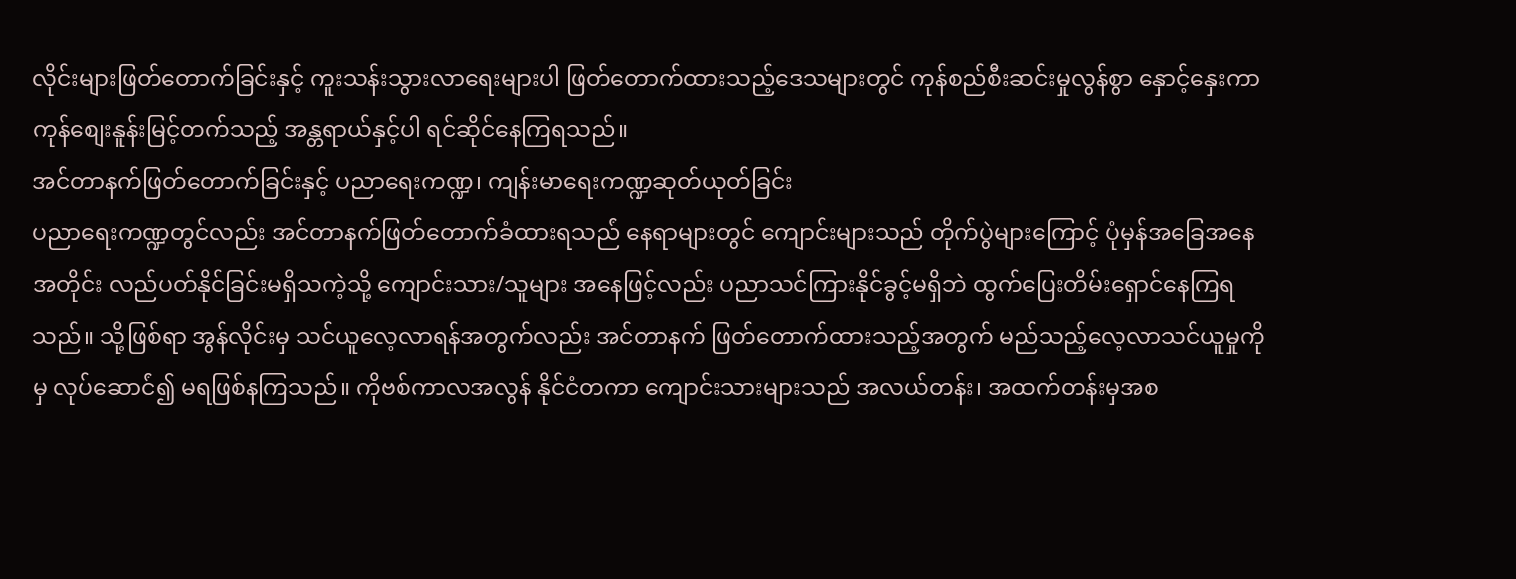လိုင်းများဖြတ်တောက်ခြင်းနှင့် ကူးသန်းသွားလာရေးများပါ ဖြတ်တောက်ထားသည့်ဒေသများတွင် ကုန်စည်စီးဆင်းမှုလွန်စွာ နှောင့်နှေးကာ ကုန်စျေးနူန်းမြင့်တက်သည့် အန္တရာယ်နှင့်ပါ ရင်ဆိုင်နေကြရသည်။
အင်တာနက်ဖြတ်တောက်ခြင်းနှင့် ပညာရေးကဏ္ဍ၊ ကျန်းမာရေးကဏ္ဍဆုတ်ယုတ်ခြင်း
ပညာရေးကဏ္ဍတွင်လည်း အင်တာနက်ဖြတ်တောက်ခံထားရသည်ံ နေရာများတွင် ကျောင်းများသည် တိုက်ပွဲများကြောင့် ပုံမှန်အခြေအနေအတိုင်း လည်ပတ်နိုင်ခြင်းမရှိသကဲ့သို့ ကျောင်းသား/သူများ အနေဖြင့်လည်း ပညာသင်ကြားနိုင်ခွင့်မရှိဘဲ ထွက်ပြေးတိမ်းရှောင်နေကြရသည်။ သို့ဖြစ်ရာ အွန်လိုင်းမှ သင်ယူလေ့လာရန်အတွက်လည်း အင်တာနက် ဖြတ်တောက်ထားသည့်အတွက် မည်သည့်လေ့လာသင်ယူမှုကိုမှ လုပ်ဆောင်ံ၍ မရဖြစ်နကြသည်။ ကိုဗစ်ကာလအလွန် နိုင်ငံတကာ ကျောင်းသားများသည် အလယ်တန်း၊ အထက်တန်းမှအစ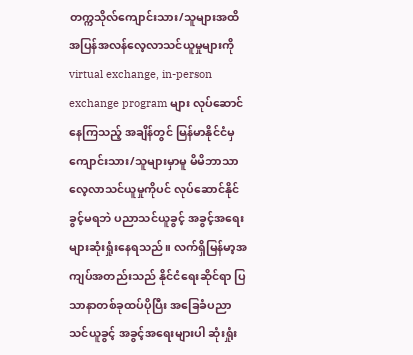တက္ကသိုလ်ကျောင်းသား/သူများအထိ အပြန်အလန်လေ့လာသင်ယူမှုများကို virtual exchange, in-person exchange program များ လုပ်ဆောင်နေကြသည့် အချိန်တွင် မြန်မာနိုင်ငံမှ ကျောင်းသား/သူများမှာမူ မိမိဘာသာ လေ့လာသင်ယူမှုကိုပင် လုပ်ဆောင်နိုင်ခွင့်မရဘဲ ပညာသင်ယူခွင့် အခွင့်အရေးများဆုံးရှုံးနေရသည်။ လက်ရှိမြန်မာ့အကျပ်အတည်းသည် နိုင်ငံရေးဆိုင်ရာ ပြသာနာတစ်ခုထပ်ပိုပြီး အခြေခံပညာသင်ယူခွင့် အခွင့်အရေးများပါ ဆုံးရှုံး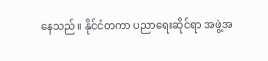နေသည်။ နိုင်ငံတကာ ပညာရေးဆိုင်ရာ အဖွဲ့အ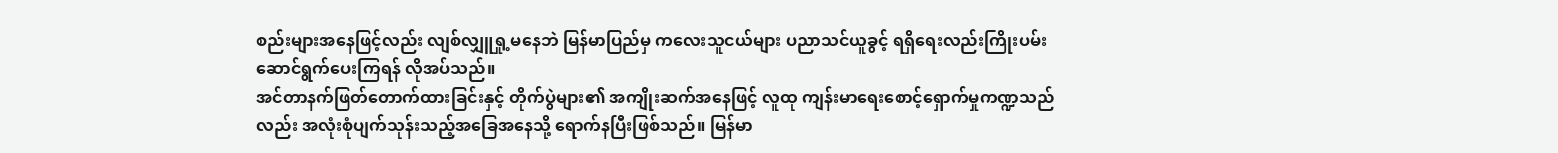စည်းများအနေဖြင့်လည်း လျစ်လျှူရှု့မနေဘဲ မြန်မာပြည်မှ ကလေးသူငယ်များ ပညာသင်ယူခွင့် ရရှိရေးလည်းကြိုးပမ်းဆောင်ရွက်ပေးကြရန် လိုအပ်သည်။
အင်တာနက်ဖြတ်တောက်ထားခြင်းနှင့် တိုက်ပွဲများ၏ အကျိုးဆက်အနေဖြင့် လူထု ကျန်းမာရေးစောင့်ရှောက်မှုကဏ္ဍသည်လည်း အလုံးစုံပျက်သုန်းသည့်အခြေအနေသို့ ရောက်နပြီးဖြစ်သည်။ မြန်မာ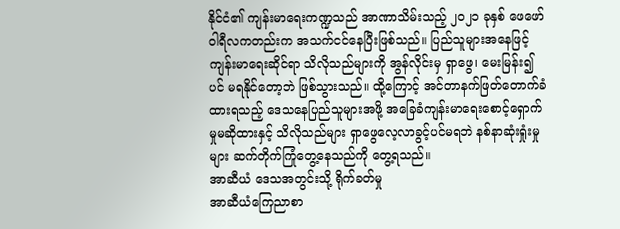နိုင်ငံ၏ ကျန်းမာရေးကဏ္ဍသည် အာဏာသိမ်းသည့် ၂၀၂၁ ခုနှစ် ဖေဖော်ဝါရီလကတည်းက အသက်ငင်နေပြီးဖြစ်သည်။ ပြည်သူများအနေဖြင့် ကျန်းမာရေးဆိုင်ရာ သိလိုသည်များကို အွန်လိုင်းမှ ရှာဖွေ၊ မေးမြန်း၍ပင် မရနိုင်တော့ဘဲ ဖြစ်သွားသည်။ ထို့ကြောင့် အင်တာနက်ဖြတ်တောက်ခံထားရသည့် ဒေသနေပြည်သူများအဖို့ အခြေခံကျန်းမာရေးစောင့်ရှောက်မှုမဆိုထားနှင့် သိလိုသည်များ ရှာဖွေလေ့လာခွင့်ပင်မရဘဲ နစ်နာဆုံးရှုံးမှုများ ဆက်တိုက်ကြုံတွေ့နေသည်ကို တွေ့ရသည်။
အာဆီယံ ဒေသအတွင်းသို့ ရိုက်ခတ်မှု
အာဆီယံကြေညာစာ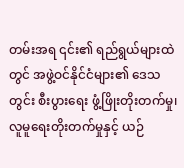တမ်းအရ ၎င်း၏ ရည်ရွယ်များထဲတွင် အဖွဲ့ဝင်နိုင်ငံများ၏ ဒေသတွင်း စီးပွားရေး ဖွံ့ဖြိုးတိုးတက်မှု၊ လူမူရေးတိုးတက်မှုနှင့် ယဉ်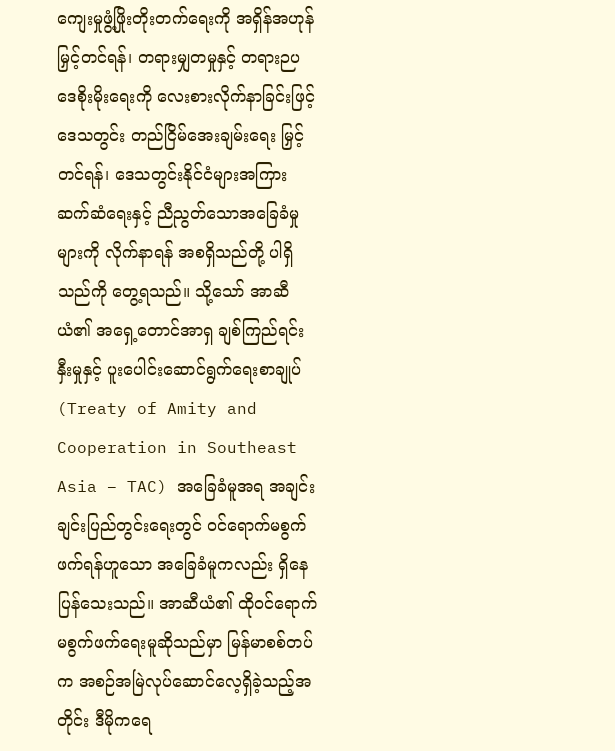ကျေးမှုဖွံ့ဖြိုးတိုးတက်ရေးကို အရှိန်အဟုန်မြှင့်တင်ရန်၊ တရားမျှတမှုနှင့် တရားဉပဒေစိုးမိုးရေးကို လေးစားလိုက်နာခြင်းဖြင့် ဒေသတွင်း တည်ငြိမ်အေးချမ်းရေး မြှင့်တင်ရန်၊ ဒေသတွင်းနိုင်ငံများအကြား ဆက်ဆံရေးနှင့် ညီညွတ်သောအခြေခံမှုများကို လိုက်နာရန် အစရှိသည်တို့ ပါရှိသည်ကို တွေ့ရသည်။ သို့သော် အာဆီယံ၏ အရှေ့တောင်အာရှ ချစ်ကြည်ရင်းနှီးမှုနှင့် ပူးပေါင်းဆောင်ရွက်ရေးစာချုပ် (Treaty of Amity and Cooperation in Southeast Asia – TAC) အခြေခံမူအရ အချင်းချင်းပြည်တွင်းရေးတွင် ဝင်ရောက်မစွက်ဖက်ရန်ဟူသော အခြေခံမူကလည်း ရှိနေပြန်သေးသည်။ အာဆီယံ၏ ထိုဝင်ရောက်မစွက်ဖက်ရေးမူဆိုသည်မှာ မြန်မာစစ်တပ်က အစဉ်အမြဲလုပ်ဆောင်လေ့ရှိခဲ့သည့်အတိုင်း ဒီမိုကရေ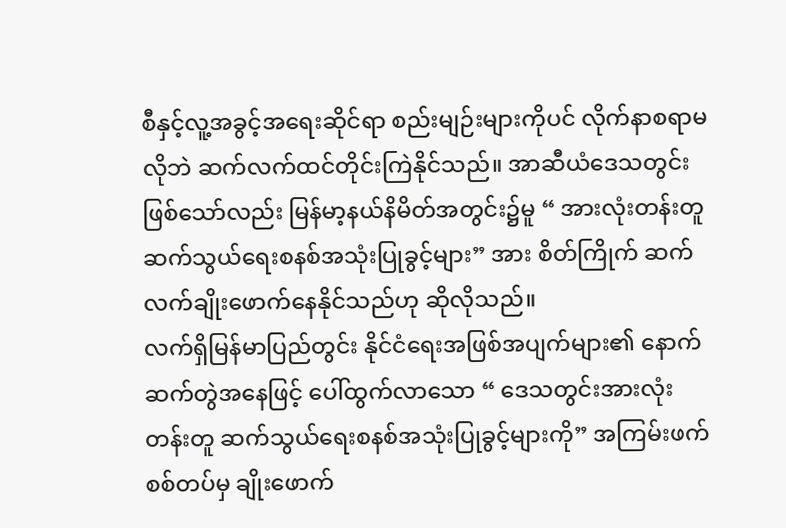စီနှင့်လူ့အခွင့်အရေးဆိုင်ရာ စည်းမျဉ်းများကိုပင် လိုက်နာစရာမလိုဘဲ ဆက်လက်ထင်တိုင်းကြဲနိုင်သည်။ အာဆီယံဒေသတွင်းဖြစ်သော်လည်း မြန်မာ့နယ်နိမိတ်အတွင်း၌မူ “ အားလုံးတန်းတူ ဆက်သွယ်ရေးစနစ်အသုံးပြုခွင့်များ” အား စိတ်ကြိုက် ဆက်လက်ချိုးဖောက်နေနိုင်သည်ဟု ဆိုလိုသည်။
လက်ရှိမြန်မာပြည်တွင်း နိုင်ငံရေးအဖြစ်အပျက်များ၏ နောက်ဆက်တွဲအနေဖြင့် ပေါ်ထွက်လာသော “ ဒေသတွင်းအားလုံးတန်းတူ ဆက်သွယ်ရေးစနစ်အသုံးပြုခွင့်များကို” အကြမ်းဖက်စစ်တပ်မှ ချိုးဖောက်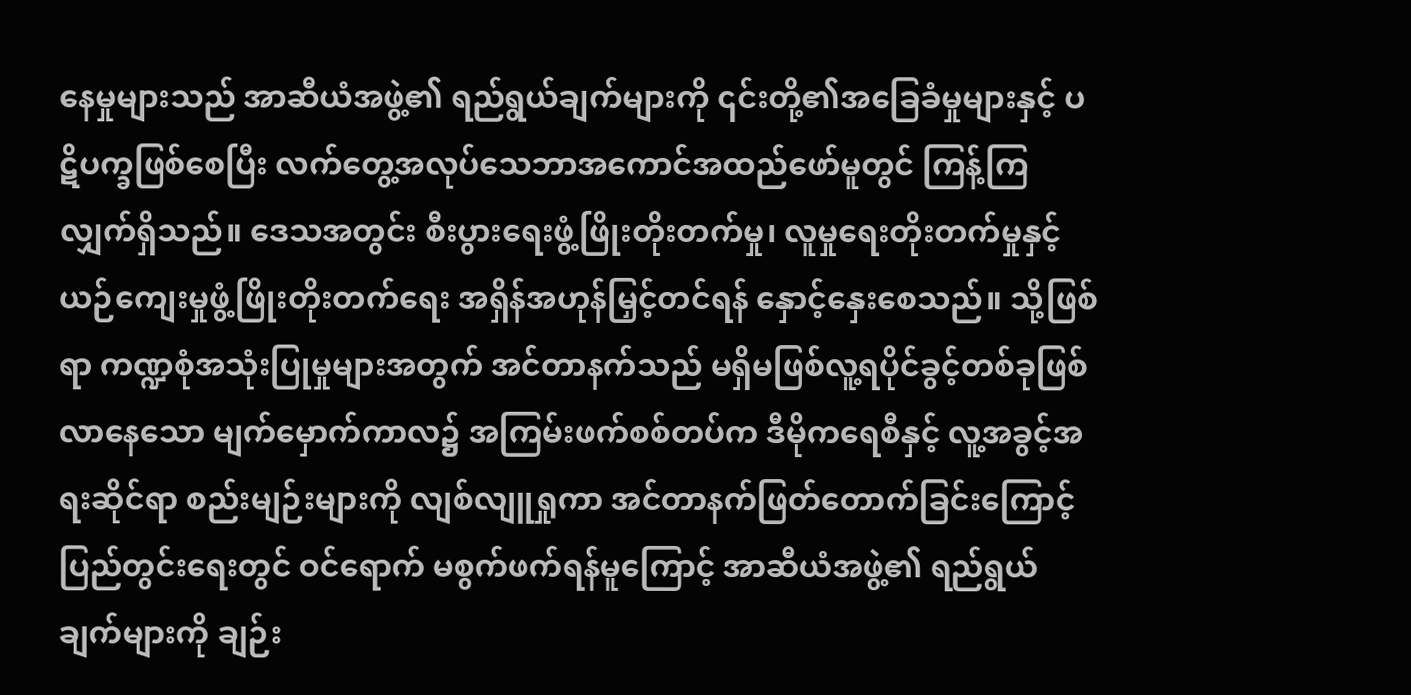နေမှုများသည် အာဆီယံအဖွဲ့၏ ရည်ရွယ်ချက်များကို ၎င်းတို့၏အခြေခံမှုများနှင့် ပဋိပက္ခဖြစ်စေပြီး လက်တွေ့အလုပ်သေဘာအကောင်အထည်ဖော်မူတွင် ကြန့်ကြလျှက်ရှိသည်။ ဒေသအတွင်း စီးပွားရေးဖွံ့ဖြိုးတိုးတက်မှု၊ လူမှုရေးတိုးတက်မှုနှင့် ယဉ်ကျေးမှုဖွံ့ဖြိုးတိုးတက်ရေး အရှိန်အဟုန်မြှင့်တင်ရန် နှောင့်နှေးစေသည်။ သို့ဖြစ်ရာ ကဏ္ဍစုံအသုံးပြုမှုများအတွက် အင်တာနက်သည် မရှိမဖြစ်လူ့ရပိုင်ခွင့်တစ်ခုဖြစ်လာနေသော မျက်မှောက်ကာလ၌ အကြမ်းဖက်စစ်တပ်က ဒီမိုကရေစီနှင့် လူ့အခွင့်အရးဆိုင်ရာ စည်းမျဉ်းများကို လျစ်လျူရှုကာ အင်တာနက်ဖြတ်တောက်ခြင်းကြောင့် ပြည်တွင်းရေးတွင် ဝင်ရောက် မစွက်ဖက်ရန်မူကြောင့် အာဆီယံအဖွဲ့၏ ရည်ရွယ်ချက်များကို ချဉ်း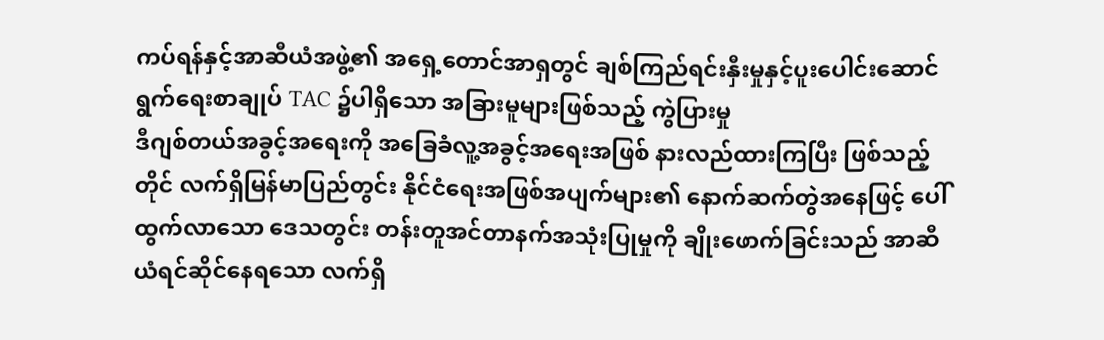ကပ်ရန်နှင့်အာဆီယံအဖွဲ့၏ အရှေ့တောင်အာရှတွင် ချစ်ကြည်ရင်းနှီးမှုနှင့်ပူးပေါင်းဆောင်ရွက်ရေးစာချုပ် TAC ၌ပါရှိသော အခြားမူများဖြစ်သည့် ကွဲပြားမှု
ဒီဂျစ်တယ်အခွင့်အရေးကို အခြေခံလူ့အခွင့်အရေးအဖြစ် နားလည်ထားကြပြီး ဖြစ်သည့်တိုင် လက်ရှိမြန်မာပြည်တွင်း နိုင်ငံရေးအဖြစ်အပျက်များ၏ နောက်ဆက်တွဲအနေဖြင့် ပေါ်ထွက်လာသော ဒေသတွင်း တန်းတူအင်တာနက်အသုံးပြုမှုကို ချိုးဖောက်ခြင်းသည် အာဆီယံရင်ဆိုင်နေရသော လက်ရှိ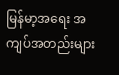မြန်မာ့အရေး အကျပ်အတည်းများ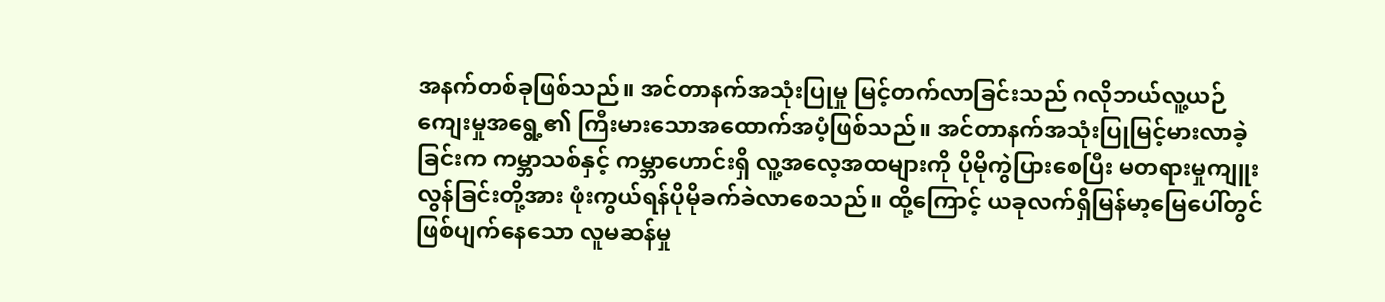အနက်တစ်ခုဖြစ်သည်။ အင်တာနက်အသုံးပြုမှု မြင့်တက်လာခြင်းသည် ဂလိုဘယ်လူ့ယဉ်ကျေးမှုအရွေ့၏ ကြီးမားသောအထောက်အပံ့ဖြစ်သည်။ အင်တာနက်အသုံးပြုမြင့်မားလာခဲ့ခြင်းက ကမ္ဘာသစ်နှင့် ကမ္ဘာဟောင်းရှိ လူ့အလေ့အထများကို ပိုမိုကွဲပြားစေပြီး မတရားမှုကျူးလွန်ခြင်းတို့အား ဖုံးကွယ်ရန်ပိုမိုခက်ခဲလာစေသည်။ ထို့ကြောင့် ယခုလက်ရှိမြန်မာ့မြေပေါ်တွင် ဖြစ်ပျက်နေသော လူမဆန်မှု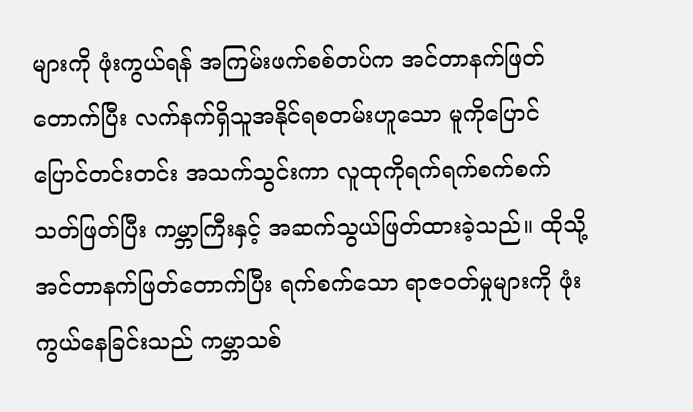များကို ဖုံးကွယ်ရန် အကြမ်းဖက်စစ်တပ်က အင်တာနက်ဖြတ်တောက်ပြီး လက်နက်ရှိသူအနိုင်ရစတမ်းဟူသော မူကိုပြောင်ပြောင်တင်းတင်း အသက်သွင်းကာ လူထုကိုရက်ရက်စက်စက်သတ်ဖြတ်ပြီး ကမ္ဘာကြီးနှင့် အဆက်သွယ်ဖြတ်ထားခဲ့သည်။ ထိုသို့ အင်တာနက်ဖြတ်တောက်ပြီး ရက်စက်သော ရာဇဝတ်မှုများကို ဖုံးကွယ်နေခြင်းသည် ကမ္ဘာသစ်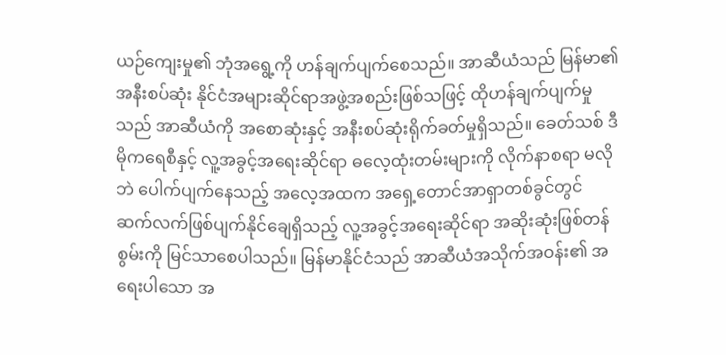ယဉ်ကျေးမှု၏ ဘုံအရွေ့ကို ဟန်ချက်ပျက်စေသည်။ အာဆီယံသည် မြန်မာ၏အနီးစပ်ဆုံး နိုင်ငံအများဆိုင်ရာအဖွဲ့အစည်းဖြစ်သဖြင့် ထိုဟန်ချက်ပျက်မှုသည် အာဆီယံကို အစောဆုံးနှင့် အနီးစပ်ဆုံးရိုက်ခတ်မှုရှိသည်။ ခေတ်သစ် ဒီမိုကရေစီနှင့် လူ့အခွင့်အရေးဆိုင်ရာ ဓလေ့ထုံးတမ်းများကို လိုက်နာစရာ မလိုဘဲ ပေါက်ပျက်နေသည့် အလေ့အထက အရှေ့တောင်အာရှာတစ်ခွင်တွင် ဆက်လက်ဖြစ်ပျက်နိုင်ချေရှိသည့် လူ့အခွင့်အရေးဆိုင်ရာ အဆိုးဆုံးဖြစ်တန်စွမ်းကို မြင်သာစေပါသည်။ မြန်မာနိုင်ငံသည် အာဆီယံအသိုက်အဝန်း၏ အရေးပါသော အ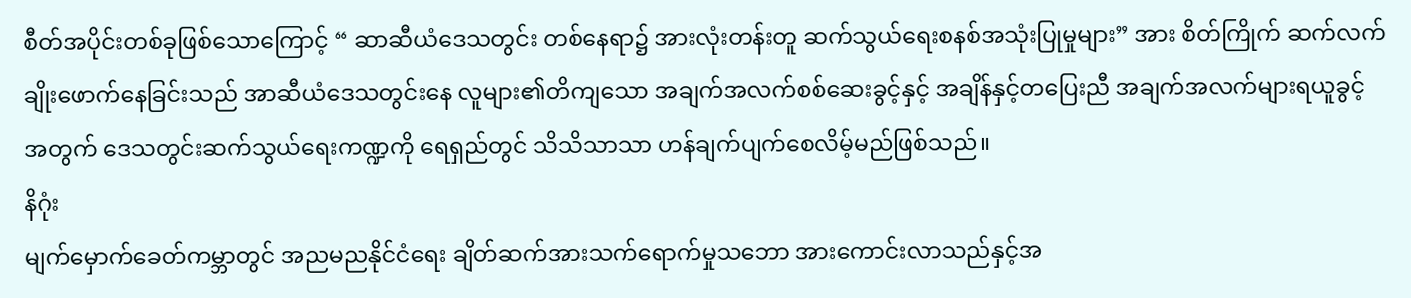စီတ်အပိုင်းတစ်ခုဖြစ်သောကြောင့် “ ဆာဆီယံဒေသတွင်း တစ်နေရာ၌ အားလုံးတန်းတူ ဆက်သွယ်ရေးစနစ်အသုံးပြုမှုများ” အား စိတ်ကြိုက် ဆက်လက်ချိုးဖောက်နေခြင်းသည် အာဆီယံဒေသတွင်းနေ လူများ၏တိကျသော အချက်အလက်စစ်ဆေးခွင့်နှင့် အချိန်နှင့်တပြေးညီ အချက်အလက်များရယူခွင့်အတွက် ဒေသတွင်းဆက်သွယ်ရေးကဏ္ဍကို ရေရှည်တွင် သိသိသာသာ ဟန်ချက်ပျက်စေလိမ့်မည်ဖြစ်သည်။
နိဂုံး
မျက်မှောက်ခေတ်ကမ္ဘာတွင် အညမညနိုင်ငံရေး ချိတ်ဆက်အားသက်ရောက်မှုသဘော အားကောင်းလာသည်နှင့်အ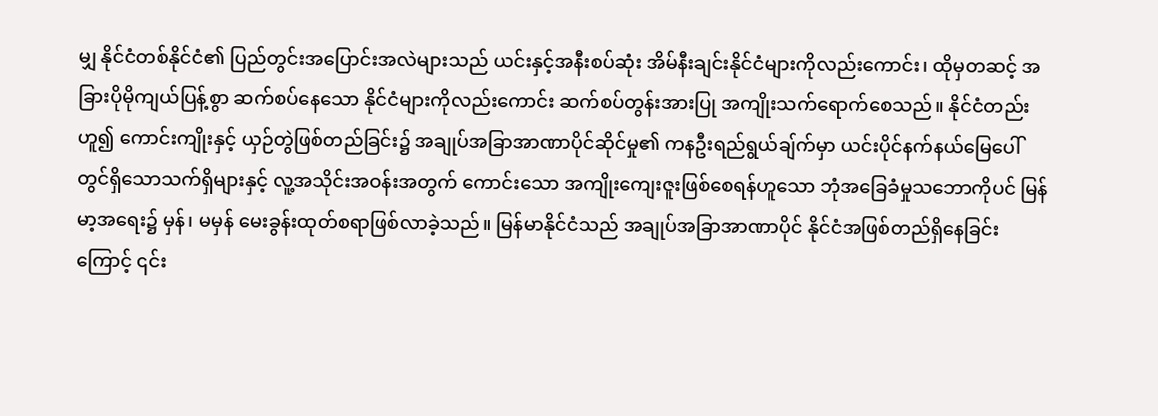မျှ နိုင်ငံတစ်နိုင်ငံ၏ ပြည်တွင်းအပြောင်းအလဲများသည် ယင်းနှင့်အနီးစပ်ဆုံး အိမ်နီးချင်းနိုင်ငံများကိုလည်းကောင်း၊ ထိုမှတဆင့် အခြားပိုမိုကျယ်ပြန့်စွာ ဆက်စပ်နေသော နိုင်ငံများကိုလည်းကောင်း ဆက်စပ်တွန်းအားပြု အကျိုးသက်ရောက်စေသည်။ နိုင်ငံတည်းဟူ၍ ကောင်းကျိုးနှင့် ယှဉ်တွဲဖြစ်တည်ခြင်း၌ အချုပ်အခြာအာဏာပိုင်ဆိုင်မှု၏ ကနဦးရည်ရွယ်ချ်က်မှာ ယင်းပိုင်နက်နယ်မြေပေါ်တွင်ရှိသောသက်ရှိများနှင့် လူ့အသိုင်းအဝန်းအတွက် ကောင်းသော အကျိုးကျေးဇူးဖြစ်စေရန်ဟူသော ဘုံအခြေခံမှုသဘောကိုပင် မြန်မာ့အရေး၌ မှန်၊ မမှန် မေးခွန်းထုတ်စရာဖြစ်လာခဲ့သည်။ မြန်မာနိုင်ငံသည် အချုပ်အခြာအာဏာပိုင် နိုင်ငံအဖြစ်တည်ရှိနေခြင်းကြောင့် ၎င်း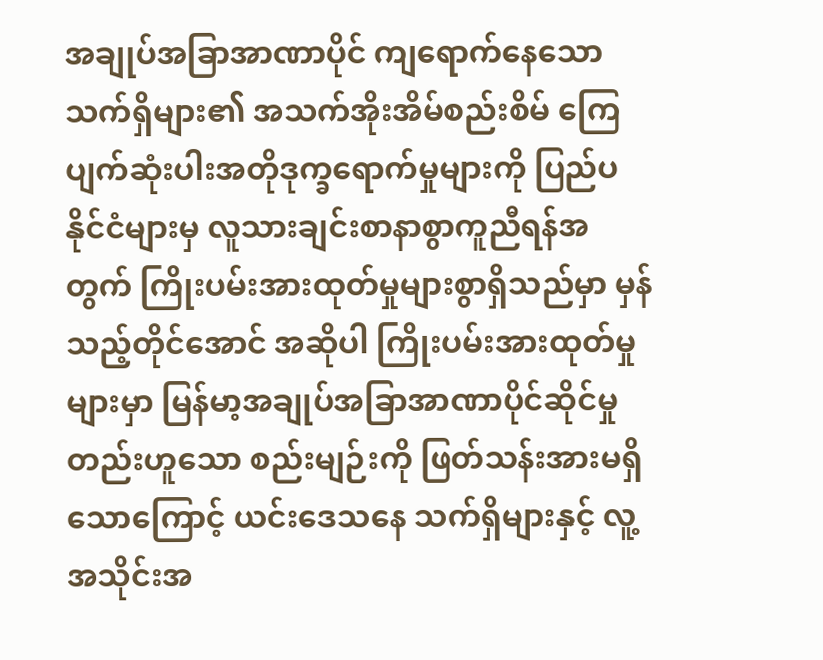အချုပ်အခြာအာဏာပိုင် ကျရောက်နေသော သက်ရှိများ၏ အသက်အိုးအိမ်စည်းစိမ် ကြေပျက်ဆုံးပါးအတိုဒုက္ခရောက်မှုများကို ပြည်ပနိုင်ငံများမှ လူသားချင်းစာနာစွာကူညီရန်အတွက် ကြိုးပမ်းအားထုတ်မှုများစွာရှိသည်မှာ မှန်သည့်တိုင်အောင် အဆိုပါ ကြိုးပမ်းအားထုတ်မှုများမှာ မြန်မာ့အချုပ်အခြာအာဏာပိုင်ဆိုင်မှုတည်းဟူသော စည်းမျဉ်းကို ဖြတ်သန်းအားမရှိသောကြောင့် ယင်းဒေသနေ သက်ရှိများနှင့် လူ့အသိုင်းအ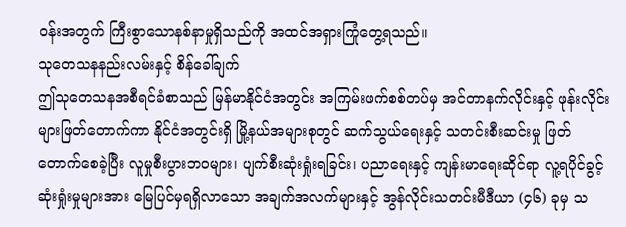ဝန်းအတွက် ကြီးစွာသောနစ်နာမှုရှိသည်ကို အထင်အရှားကြုံတွေ့ရသည်။
သုတေသနနည်းလမ်းနှင့် စိန်ခေါ်ချက်
ဤသုတေသနအစီရင်ခံစာသည် မြန်မာနိုင်ငံအတွင်း အကြမ်းဖက်စစ်တပ်မှ အင်တာနက်လိုင်းနှင့် ဖုန်းလိုင်းများဖြတ်တောက်ကာ နိုင်ငံအတွင်းရှိ မြို့နယ်အများစုတွင် ဆက်သွယ်ရေးနှင့် သတင်းစီးဆင်းမှု ဖြတ်တောက်စေခဲ့ပြီး လူမှုစီးပွားဘဝများ၊ ပျက်စီးဆုံးရှုံးရခြင်း၊ ပညာရေးနှင့် ကျန်းမာရေးဆိုင်ရာ လူ့ရပိုင်ခွင့်ဆုံးရှုံးမှုများအား မြေပြင်မှရရှိလာသော အချက်အလက်များနှင့် အွန်လိုင်းသတင်းမီဒီယာ (၄၆) ခုမှ သ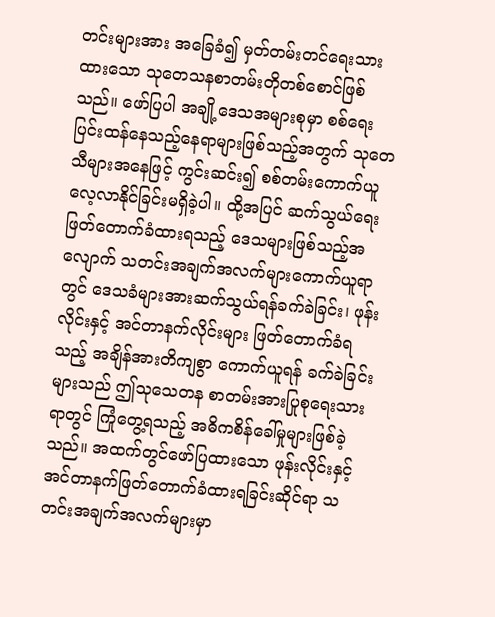တင်းများအား အခြေခံ၍ မှတ်တမ်းတင်ရေးသားထားသော သုတေသနစာတမ်းတိုတစ်စောင်ဖြစ်သည်။ ဖော်ပြပါ အချို့ဒေသအများစုမှာ စစ်ရေးပြင်းထန်နေသည့်နေရာများဖြစ်သည့်အတွက် သုတေသီများအနေဖြင့် ကွင်းဆင်း၍ စစ်တမ်းကောက်ယူလေ့လာနိုင်ခြင်းမရှိခဲ့ပါ။ ထို့အပြင် ဆက်သွယ်ရေးဖြတ်တောက်ခံထားရသည့် ဒေသများဖြစ်သည့်အလျောက် သတင်းအချက်အလက်များကောက်ယူရာတွင် ဒေသခံများအားဆက်သွယ်ရန်ခက်ခဲခြင်း၊ ဖုန်းလိုင်းနှင့် အင်တာနက်လိုင်းများ ဖြတ်တောက်ခံရသည့် အချိန်အားတိကျစွာ ကောက်ယူရန် ခက်ခဲခြင်းများသည် ဤသုသေတန စာတမ်းအားပြုစုရေးသားရာတွင် ကြုံတွေ့ရသည့် အဓိကစိန်ခေါ်မှုများဖြစ်ခဲ့သည်။ အထက်တွင်ဖော်ပြထားသော ဖုန်းလိုင်းနှင့် အင်တာနက်ဖြတ်တောက်ခံထားရခြင်းဆိုင်ရာ သတင်းအချက်အလက်များမှာ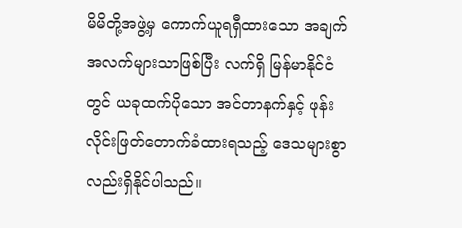မိမိတို့အဖွဲ့မှ ကောက်ယူရရှီထားသော အချက်အလက်များသာဖြစ်ပြီး လက်ရှိ မြန်မာနိုင်ငံတွင် ယခုထက်ပိုသော အင်တာနက်နှင့် ဖုန်းလိုင်းဖြတ်တောက်ခံထားရသည့် ဒေသများစွာလည်းရှိနိုင်ပါသည်။